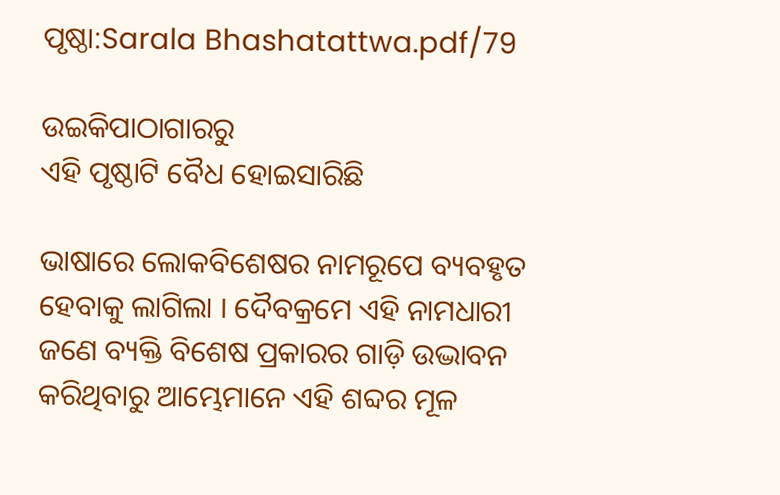ପୃଷ୍ଠା:Sarala Bhashatattwa.pdf/79

ଉଇକିପାଠାଗାର‌ରୁ
ଏହି ପୃଷ୍ଠାଟି ବୈଧ ହୋଇସାରିଛି

ଭାଷାରେ ଲୋକବିଶେଷର ନାମରୂପେ ବ୍ୟବହୃତ ହେବାକୁ ଲାଗିଲା । ଦୈବକ୍ରମେ ଏହି ନାମଧାରୀ ଜଣେ ବ୍ୟକ୍ତି ବିଶେଷ ପ୍ରକାରର ଗାଡ଼ି ଉଦ୍ଭାବନ କରିଥିବାରୁ ଆମ୍ଭେମାନେ ଏହି ଶବ୍ଦର ମୂଳ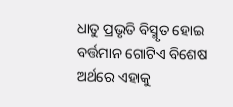ଧାତୁ ପ୍ରଭୃତି ବିସ୍ମୃତ ହୋଇ ବର୍ତ୍ତମାନ ଗୋଟିଏ ବିଶେଷ ଅର୍ଥରେ ଏହାକୁ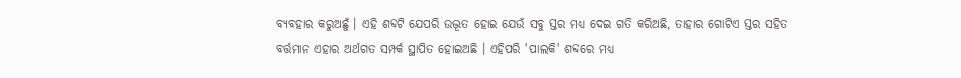ବ୍ୟବହାର କରୁଅଛୁଁ । ଏହି ଶବ୍ଦଟି ଯେପରି ଉଦ୍ଭୂତ ହୋଇ ଯେଉଁ ସବୁ ସ୍ତର ମଧ୍ୟ ଦେଇ ଗତି କରିଅଛି, ତାହାର ଗୋଟିଏ ସ୍ତର ସହିତ ବର୍ତ୍ତମାନ ଏହାର ଅର୍ଥଗତ ସମ୍ପର୍କ ସ୍ଥାପିତ ହୋଇଅଛି । ଏହିପରି 'ପାଲକି' ଶବ୍ଦରେ ମଧ୍ୟ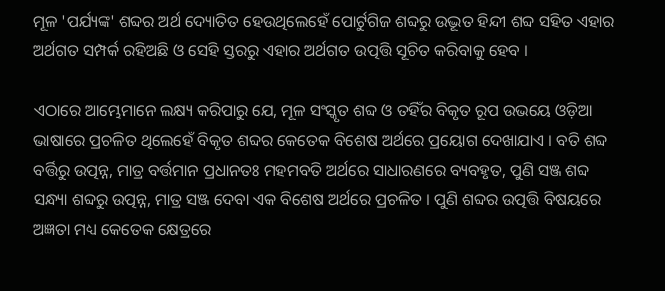ମୂଳ 'ପର୍ଯ୍ୟଙ୍କ' ଶବ୍ଦର ଅର୍ଥ ଦ୍ୟୋତିତ ହେଉଥିଲେହେଁ ପୋର୍ଟୁଗିଜ ଶବ୍ଦରୁ ଉଦ୍ଭୂତ ହିନ୍ଦୀ ଶବ୍ଦ ସହିତ ଏହାର ଅର୍ଥଗତ ସମ୍ପର୍କ ରହିଅଛି ଓ ସେହି ସ୍ତରରୁ ଏହାର ଅର୍ଥଗତ ଉତ୍ପତ୍ତି ସୂଚିତ କରିବାକୁ ହେବ ।

ଏଠାରେ ଆମ୍ଭେମାନେ ଲକ୍ଷ୍ୟ କରିପାରୁ ଯେ, ମୂଳ ସଂସ୍କୃତ ଶବ୍ଦ ଓ ତହିଁର ବିକୃତ ରୂପ ଉଭୟେ ଓଡ଼ିଆ ଭାଷାରେ ପ୍ରଚଳିତ ଥିଲେହେଁ ବିକୃତ ଶବ୍ଦର କେତେକ ବିଶେଷ ଅର୍ଥରେ ପ୍ରୟୋଗ ଦେଖାଯାଏ । ବତି ଶବ୍ଦ ବର୍ତ୍ତିରୁ ଉତ୍ପନ୍ନ, ମାତ୍ର ବର୍ତ୍ତମାନ ପ୍ରଧାନତଃ ମହମବତି ଅର୍ଥରେ ସାଧାରଣରେ ବ୍ୟବହୃତ, ପୁଣି ସଞ୍ଜ ଶବ୍ଦ ସନ୍ଧ୍ୟା ଶବ୍ଦରୁ ଉତ୍ପନ୍ନ, ମାତ୍ର ସଞ୍ଜ ଦେବା ଏକ ବିଶେଷ ଅର୍ଥରେ ପ୍ରଚଳିତ । ପୁଣି ଶବ୍ଦର ଉତ୍ପତ୍ତି ବିଷୟରେ ଅଜ୍ଞତା ମଧ୍ୟ କେତେକ କ୍ଷେତ୍ରରେ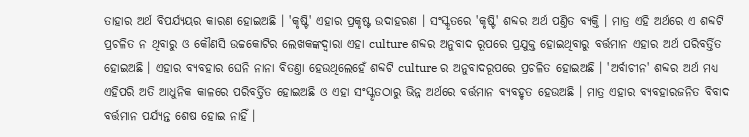ତାହାର ଅର୍ଥ ବିପର୍ଯ୍ୟୟର କାରଣ ହୋଇଅଛି । 'କୃଷ୍ଟି' ଏହାର ପ୍ରକୃଷ୍ଟ ଉଦାହରଣ । ସଂସ୍କୃତରେ 'କୃଷ୍ଟି' ଶବ୍ଦର ଅର୍ଥ ପଣ୍ତିତ ବ୍ୟକ୍ତି । ମାତ୍ର ଏହି ଅର୍ଥରେ ଏ ଶବ୍ଦଟି ପ୍ରଚଳିତ ନ ଥିବାରୁ ଓ କୌଣସି ଉଚ୍ଚକୋଟିର ଲେଖକଙ୍କଦ୍ୱାରା ଏହା culture ଶବ୍ଦର ଅନୁବାଦ ରୂପରେ ପ୍ରଯୁକ୍ତ ହୋଇଥିବାରୁ ବର୍ତ୍ତମାନ ଏହାର ଅର୍ଥ ପରିବର୍ତ୍ତିତ ହୋଇଅଛି । ଏହାର ବ୍ୟବହାର ଘେନି ନାନା ବିତଣ୍ତା ହେଉଥିଲେହେଁ ଶବ୍ଦଟି culture ର ଅନୁବାଦରୂପରେ ପ୍ରଚଳିତ ହୋଇଅଛି । 'ଅର୍ବାଚୀନ' ଶବ୍ଦର ଅର୍ଥ ମଧ୍ୟ ଏହିପରି ଅତି ଆଧୁନିକ କାଳରେ ପରିବର୍ତ୍ତିତ ହୋଇଅଛି ଓ ଏହା ସଂସ୍କୃତଠାରୁ ଭିନ୍ନ ଅର୍ଥରେ ବର୍ତ୍ତମାନ ବ୍ୟବହୃତ ହେଉଅଛି । ମାତ୍ର ଏହାର ବ୍ୟବହାରଜନିତ ବିବାଦ ବର୍ତ୍ତମାନ ପର୍ଯ୍ୟନ୍ତ ଶେଷ ହୋଇ ନାହିଁ ।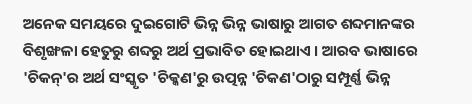ଅନେକ ସମୟରେ ଦୁଇଗୋଟି ଭିନ୍ନ ଭିନ୍ନ ଭାଷାରୁ ଆଗତ ଶବ୍ଦମାନଙ୍କର ବିଶୃଙ୍ଖଳା ହେତୁରୁ ଶବ୍ଦରୁ ଅର୍ଥ ପ୍ରଭାବିତ ହୋଇଥାଏ । ଆରବ ଭାଷାରେ 'ଚିକନ୍'ର ଅର୍ଥ ସଂସ୍କୃତ 'ଚିକ୍କଣ'ରୁ ଉତ୍ପନ୍ନ 'ଚିକଣ'ଠାରୁ ସମ୍ପୂର୍ଣ୍ଣ ଭିନ୍ନ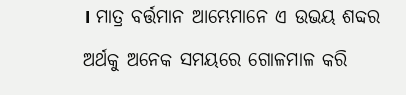। ମାତ୍ର ବର୍ତ୍ତମାନ ଆମ୍ଭେମାନେ ଏ ଉଭୟ ଶବ୍ଦର ଅର୍ଥକୁ ଅନେକ ସମୟରେ ଗୋଳମାଳ କରି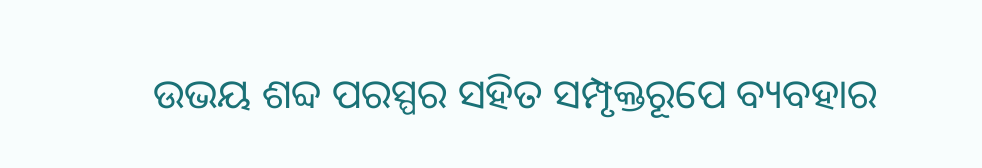ଉଭୟ ଶବ୍ଦ ପରସ୍ପର ସହିତ ସମ୍ପୃକ୍ତରୂପେ ବ୍ୟବହାର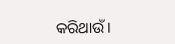କରିଥାଉଁ ।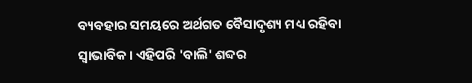ବ୍ୟବହାର ସମୟରେ ଅର୍ଥଗତ ବୈସାଦୃଶ୍ୟ ମଧ୍ୟ ରହିବା ସ୍ୱାଭାବିକ । ଏହିପରି 'ବାଲି' ଶବ୍ଦର